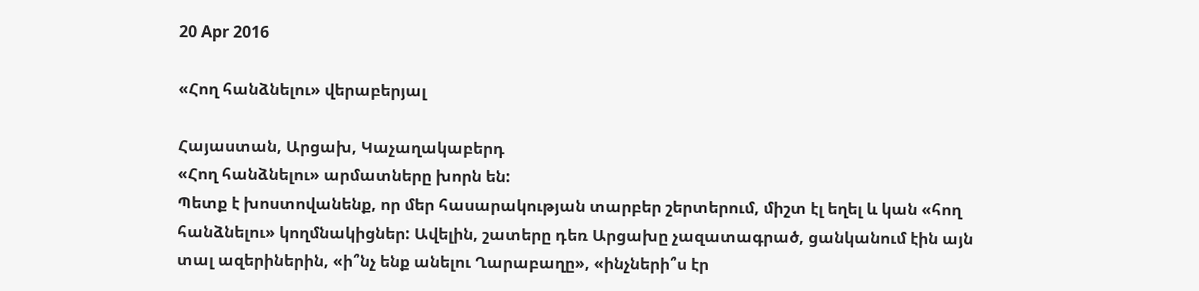20 Apr 2016

«Հող հանձնելու» վերաբերյալ

Հայաստան, Արցախ, Կաչաղակաբերդ
«Հող հանձնելու» արմատները խորն են:
Պետք է խոստովանենք, որ մեր հասարակության տարբեր շերտերում, միշտ էլ եղել և կան «հող հանձնելու» կողմնակիցներ: Ավելին, շատերը դեռ Արցախը չազատագրած, ցանկանում էին այն տալ ազերիներին, «ի՞նչ ենք անելու Ղարաբաղը», «ինչների՞ս էր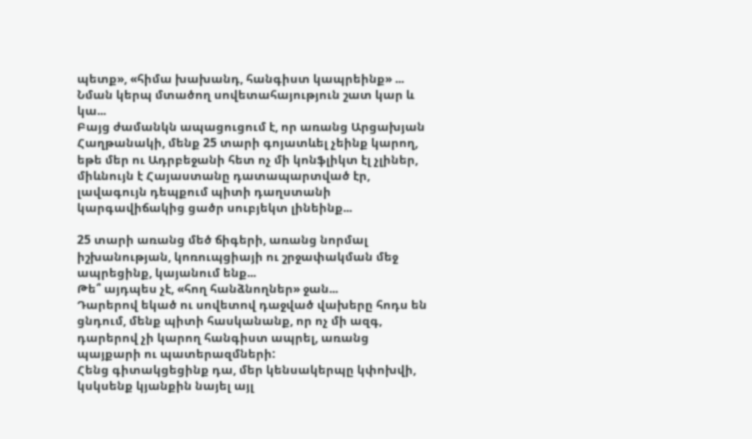պետք», «հիմա խախանդ, հանգիստ կապրեինք» ...
Նման կերպ մտածող սովետահայություն շատ կար և կա...
Բայց ժամանկն ապացուցում է, որ առանց Արցախյան Հաղթանակի, մենք 25 տարի գոյատևել չեինք կարող, եթե մեր ու Ադրբեջանի հետ ոչ մի կոնֆլիկտ էլ չլիներ, միևնույն է Հայաստանը դատապարտված էր, լավագույն դեպքում պիտի դաղստանի կարգավիճակից ցածր սուբյեկտ լինեինք...

25 տարի առանց մեծ ճիգերի, առանց նորմալ իշխանության, կոռուպցիայի ու շրջափակման մեջ ապրեցինք, կայանում ենք...
Թե՞ այդպես չէ, «հող հանձնողներ» ջան...
Դարերով եկած ու սովետով դաջված վախերը հոդս են ցնդում, մենք պիտի հասկանանք, որ ոչ մի ազգ, դարերով չի կարող հանգիստ ապրել, առանց պայքարի ու պատերազմների:
Հենց գիտակցեցինք դա, մեր կենսակերպը կփոխվի, կսկսենք կյանքին նայել այլ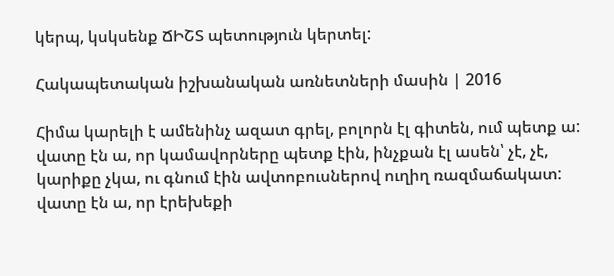կերպ, կսկսենք ՃԻՇՏ պետություն կերտել:

Հակապետական իշխանական առնետների մասին | 2016

Հիմա կարելի է ամենինչ ազատ գրել, բոլորն էլ գիտեն, ում պետք ա:
վատը էն ա, որ կամավորները պետք էին, ինչքան էլ ասեն՝ չէ, չէ, կարիքը չկա, ու գնում էին ավտոբուսներով ուղիղ ռազմաճակատ:
վատը էն ա, որ էրեխեքի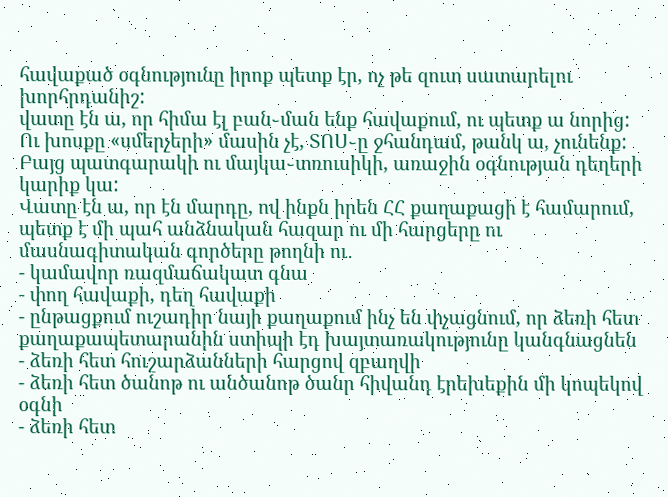հավաքած օգնությունը իրոք պետք էր, ոչ թե զուտ սատարելու խորհրդանիշ:
վատը էն ա, որ հիմա էլ բան֊ման ենք հավաքում, ու պետք ա նորից:
Ու խոսքը «սմերչերի» մասին չէ, ՏՈՍ֊ը ջհանդամ, թանկ ա, չունենք: Բայց պատգարակի ու մայկա֊տռուսիկի, առաջին օգնության դեղերի կարիք կա:
Վատը էն ա, որ էն մարդը, ով ինքն իրեն ՀՀ քաղաքացի է համարում, պետք է մի պահ անձնական հազար ու մի հարցերը ու մասնագիտական գործերը թողնի ու․
- կամավոր ռազմաճակատ գնա
- փող հավաքի, դեղ հավաքի
- ընթացքում ուշադիր նայի քաղաքում ինչ են փչացնում, որ ձեռի հետ քաղաքապետարանին ստիպի էդ խայտառակությունը կանգնացնեն
- ձեռի հետ հուշարձանների հարցով զբաղվի
- ձեռի հետ ծանոթ ու անծանոթ ծանր հիվանդ էրեխեքին մի կոպեկով օգնի
- ձեռի հետ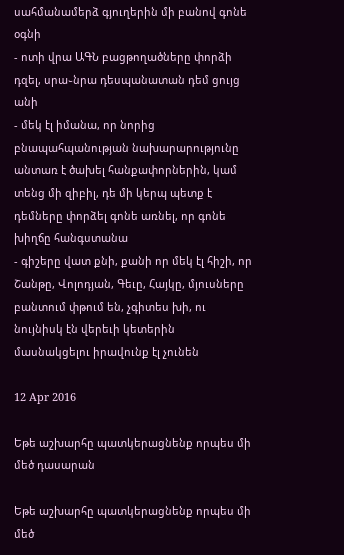սահմանամերձ գյուղերին մի բանով գոնե օգնի
- ոտի վրա ԱԳՆ բացթողածները փորձի դզել, սրա֊նրա դեսպանատան դեմ ցույց անի
- մեկ էլ իմանա, որ նորից բնապահպանության նախարարությունը անտառ է ծախել հանքափորներին, կամ տենց մի զիբիլ, դե մի կերպ պետք է դեմները փորձել գոնե առնել, որ գոնե խիղճը հանգստանա
- գիշերը վատ քնի, քանի որ մեկ էլ հիշի, որ Շանթը, Վոլոդյան, Գեւը, Հայկը, մյուսները բանտում փթում են, չգիտես խի, ու նույնիսկ էն վերեւի կետերին մասնակցելու իրավունք էլ չունեն

12 Apr 2016

Եթե աշխարհը պատկերացնենք որպես մի մեծ դասարան

Եթե աշխարհը պատկերացնենք որպես մի մեծ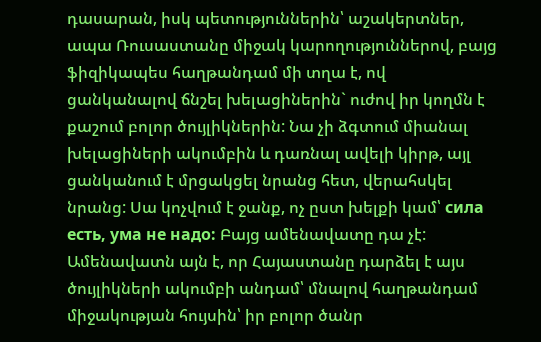դասարան, իսկ պետություններին՝ աշակերտներ, ապա Ռուսաստանը միջակ կարողություններով, բայց ֆիզիկապես հաղթանդամ մի տղա է, ով ցանկանալով ճնշել խելացիներին` ուժով իր կողմն է քաշում բոլոր ծույլիկներին: Նա չի ձգտում միանալ խելացիների ակումբին և դառնալ ավելի կիրթ, այլ ցանկանում է մրցակցել նրանց հետ, վերահսկել նրանց: Սա կոչվում է ջանք, ոչ ըստ խելքի կամ՝ сила есть, ума не надо: Բայց ամենավատը դա չէ: Ամենավատն այն է, որ Հայաստանը դարձել է այս ծույլիկների ակումբի անդամ՝ մնալով հաղթանդամ միջակության հույսին՝ իր բոլոր ծանր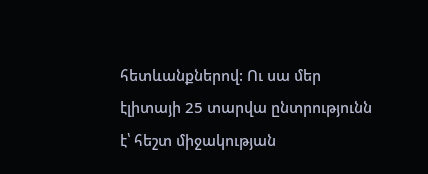հետևանքներով: Ու սա մեր էլիտայի 25 տարվա ընտրությունն է՝ հեշտ միջակության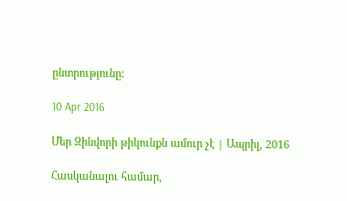ընտրությունը:

10 Apr 2016

Մեր Զինվորի թիկունքն ամուր չէ | Ապրիլ, 2016

Հասկանալու համար,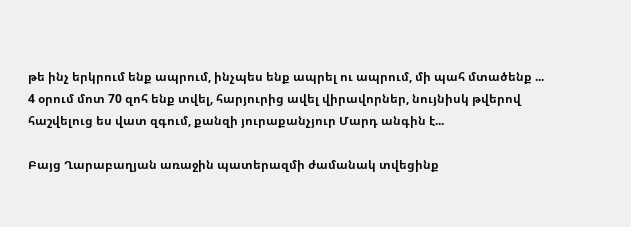թե ինչ երկրում ենք ապրում, ինչպես ենք ապրել ու ապրում, մի պահ մտածենք ...
4 օրում մոտ 70 զոհ ենք տվել, հարյուրից ավել վիրավորներ, նույնիսկ թվերով հաշվելուց ես վատ զգում, քանզի յուրաքանչյուր Մարդ անգին է...

Բայց Ղարաբաղյան առաջին պատերազմի ժամանակ տվեցինք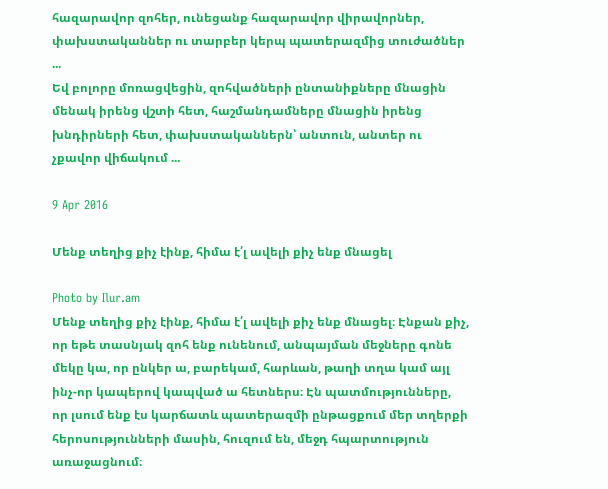հազարավոր զոհեր, ունեցանք հազարավոր վիրավորներ, փախստականներ ու տարբեր կերպ պատերազմից տուժածներ ...
Եվ բոլորը մոռացվեցին, զոհվածների ընտանիքները մնացին մենակ իրենց վշտի հետ, հաշմանդամները մնացին իրենց խնդիրների հետ, փախստականներն՝ անտուն, անտեր ու չքավոր վիճակում ...

9 Apr 2016

Մենք տեղից քիչ էինք, հիմա է՛լ ավելի քիչ ենք մնացել

Photo by Ilur.am
Մենք տեղից քիչ էինք, հիմա է՛լ ավելի քիչ ենք մնացել։ Էնքան քիչ, որ եթե տասնյակ զոհ ենք ունենում, անպայման մեջները գոնե մեկը կա, որ ընկեր ա, բարեկամ, հարևան, թաղի տղա կամ այլ ինչ-որ կապերով կապված ա հետներս։ Էն պատմությունները, որ լսում ենք էս կարճատև պատերազմի ընթացքում մեր տղերքի հերոսությունների մասին, հուզում են, մեջդ հպարտություն առաջացնում։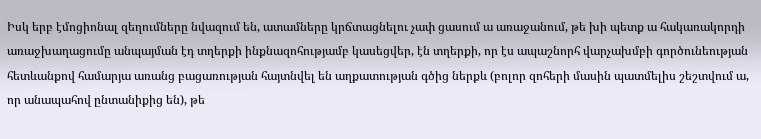Իսկ երբ էմոցիոնալ զեղումները նվազում են, ատամները կրճտացնելու չափ ցասում ա առաջանում, թե խի պետք ա հակառակորդի առաջխաղացումը անպայման էդ տղերքի ինքնազոհությամբ կասեցվեր, էն տղերքի, որ էս ապաշնորհ վարչախմբի գործունեության հետևանքով համարյա առանց բացառության հայտնվել են աղքատության գծից ներքև (բոլոր զոհերի մասին պատմելիս շեշտվում ա, որ անապահով ընտանիքից են), թե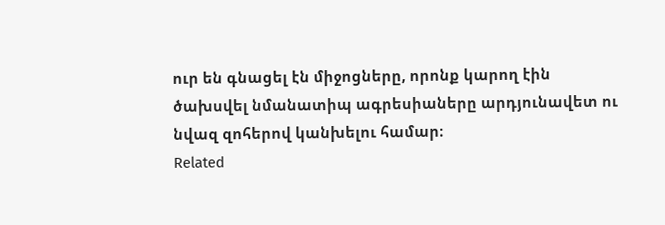ուր են գնացել էն միջոցները, որոնք կարող էին ծախսվել նմանատիպ ագրեսիաները արդյունավետ ու նվազ զոհերով կանխելու համար։
Related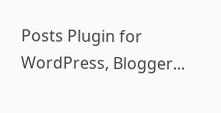Posts Plugin for WordPress, Blogger...